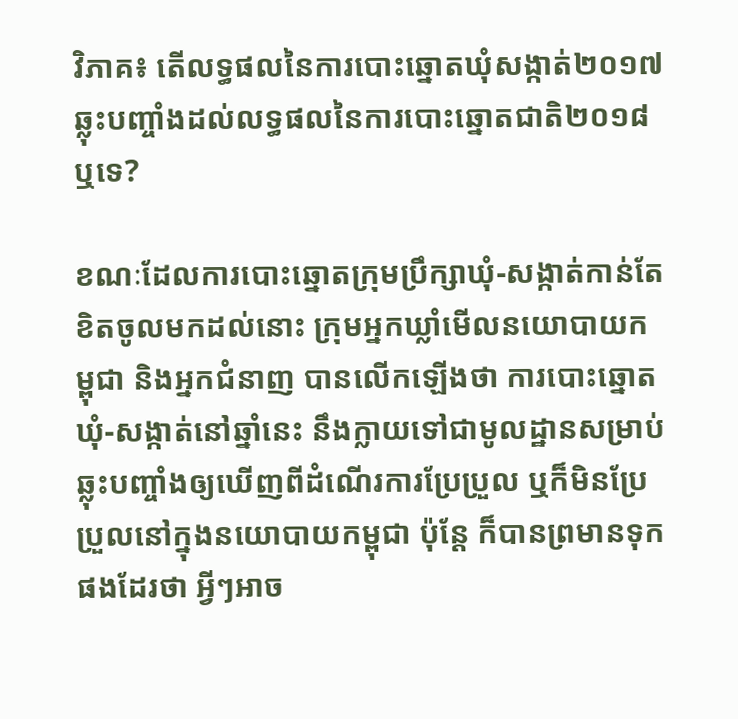វិភាគ៖ តើលទ្ធផលនៃការបោះឆ្នោតឃុំសង្កាត់២០១៧ ឆ្លុះបញ្ចាំងដល់លទ្ធផលនៃការបោះឆ្នោតជាតិ២០១៨ឬទេ?

ខណៈដែលការបោះឆ្នោតក្រុមប្រឹក្សាឃុំ-សង្កាត់កាន់តែខិតចូលមកដល់នោះ ក្រុមអ្នកឃ្លាំមើលនយោបាយកម្ពុជា និងអ្នកជំនាញ បានលើកឡើងថា ការបោះឆ្នោតឃុំ-សង្កាត់នៅឆ្នាំនេះ នឹងក្លាយទៅជាមូលដ្ឋានសម្រាប់ឆ្លុះបញ្ចាំងឲ្យឃើញពីដំណើរការប្រែប្រួល ឬក៏មិនប្រែប្រួលនៅក្នុងនយោបាយកម្ពុជា ប៉ុន្តែ ក៏បានព្រមានទុកផងដែរថា អ្វីៗអាច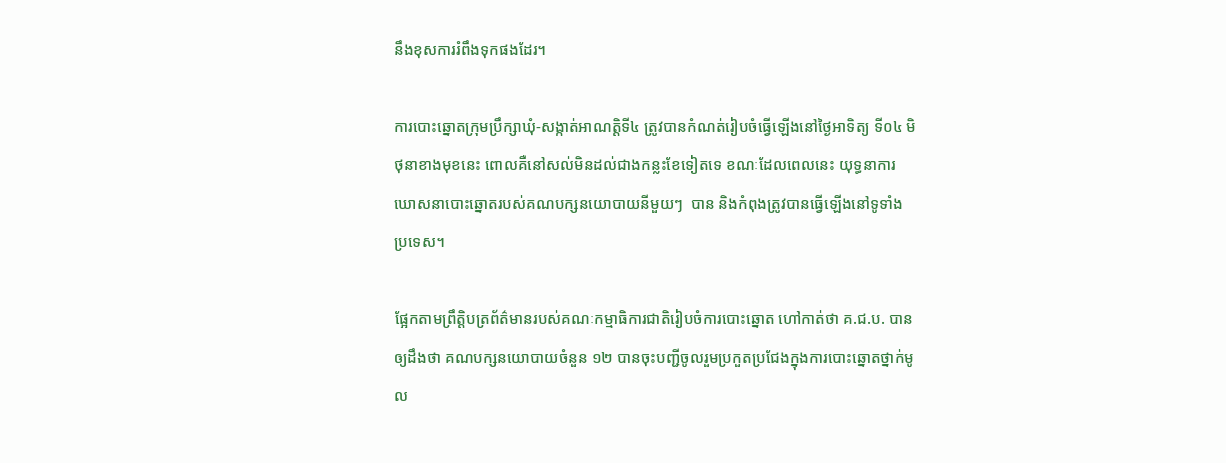នឹងខុសការរំពឹងទុកផងដែរ។

ការបោះឆ្នោតក្រុមប្រឹក្សាឃុំ-សង្កាត់អាណត្តិទី៤ ត្រូវបានកំណត់រៀបចំធ្វើឡើងនៅថ្ងៃអាទិត្យ ទី០៤ មិថុនាខាងមុខនេះ ពោលគឺនៅសល់មិនដល់ជាងកន្លះខែទៀតទេ ខណៈដែលពេលនេះ យុទ្ធនាការឃោសនាបោះឆ្នោតរបស់គណបក្សនយោបាយនីមួយៗ  បាន និងកំពុងត្រូវបានធ្វើឡើងនៅទូទាំងប្រទេស។

ផ្អែកតាមព្រឹត្តិបត្រព័ត៌មានរបស់គណៈកម្មាធិការជាតិរៀបចំការបោះឆ្នោត ហៅកាត់ថា គ.ជ.ប. បានឲ្យដឹងថា គណបក្សនយោបាយចំនួន ១២ បានចុះបញ្ជីចូលរួមប្រកួតប្រជែងក្នុងការបោះឆ្នោតថ្នាក់មូល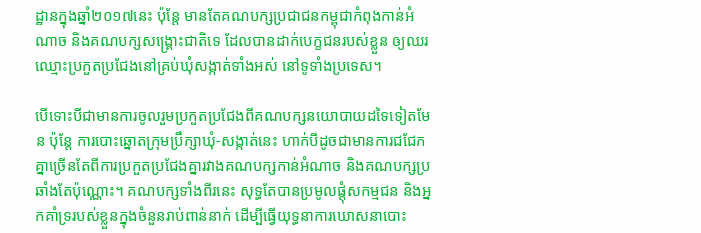ដ្ឋានក្នុងឆ្នាំ២០១៧នេះ ប៉ុន្តែ មានតែគណបក្សប្រជាជនកម្ពុជាកំពុងកាន់អំណាច និងគណបក្សសង្គ្រោះជាតិទេ ដែលបានដាក់បេក្ខជនរបស់ខ្លួន ឲ្យឈរឈ្មោះប្រកួតប្រជែងនៅគ្រប់ឃុំសង្កាត់ទាំងអស់ នៅទូទាំងប្រទេស។

បើទោះបីជាមានការចូលរួមប្រកួតប្រជែងពីគណបក្សនយោបាយដទៃទៀតមែន ប៉ុន្តែ ការបោះឆ្នោតក្រុមប្រឹក្សាឃុំ-សង្កាត់នេះ ហាក់បីដូចជាមានការជជែកគ្នាច្រើនតែពីការប្រកួតប្រជែងគ្នារវាងគណបក្សកាន់អំណាច និងគណបក្សប្រឆាំងតែប៉ុណ្ណោះ។ គណបក្សទាំងពីរនេះ សុទ្ធតែបានប្រមូលផ្ដុំសកម្មជន និងអ្នកគាំទ្ររបស់ខ្លួនក្នុងចំនួនរាប់ពាន់នាក់ ដើម្បីធ្វើយុទ្ធនាការឃោសនាបោះ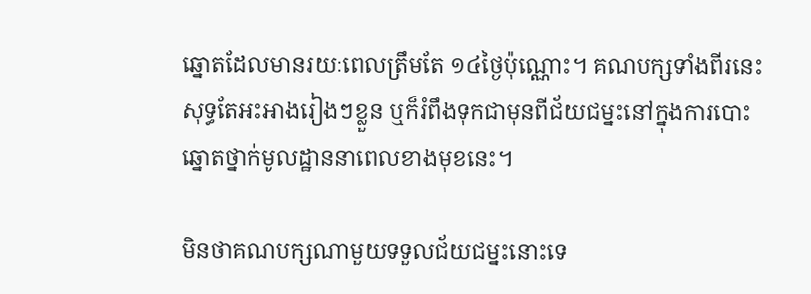ឆ្នោតដែលមានរយៈពេលត្រឹមតែ ១៤ថ្ងៃប៉ុណ្ណោះ។ គណបក្សទាំងពីរនេះ សុទ្ធតែអះអាងរៀងៗខ្លួន ឬក៏រំពឹងទុកជាមុនពីជ័យជម្នះនៅក្នុងការបោះឆ្នោតថ្នាក់មូលដ្ឋាននាពេលខាងមុខនេះ។

មិនថាគណបក្សណាមួយទទួលជ័យជម្នះនោះទេ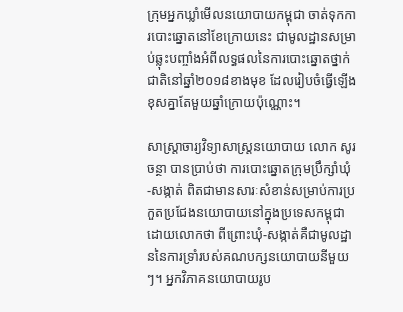ក្រុមអ្នកឃ្លាំមើលនយោបាយកម្ពុជា ចាត់ទុកការបោះឆ្នោតនៅខែក្រោយនេះ ជាមូលដ្ឋានសម្រាប់ឆ្លុះបញ្ចាំងអំពីលទ្ធផលនៃការបោះឆ្នោតថ្នាក់ជាតិនៅឆ្នាំ២០១៨ខាងមុខ ដែលរៀបចំធ្វើឡើងខុសគ្នាតែមួយឆ្នាំក្រោយប៉ុណ្ណោះ។

សាស្ត្រាចារ្យវិទ្យាសាស្ត្រនយោបាយ លោក សូរ ចន្ថា បានប្រាប់ថា ការបោះឆ្នោតក្រុមប្រឹក្សាំឃុំ-សង្កាត់ ពិតជាមានសារៈសំខាន់សម្រាប់ការប្រកួតប្រជែងនយោបាយនៅក្នុងប្រទេសកម្ពុជា ដោយលោកថា ពីព្រោះឃុំ-សង្កាត់គឺជាមូលដ្ឋាននៃការទ្រាំរបស់គណបក្សនយោបាយនីមួយៗ។ អ្នកវិភាគនយោបាយរូប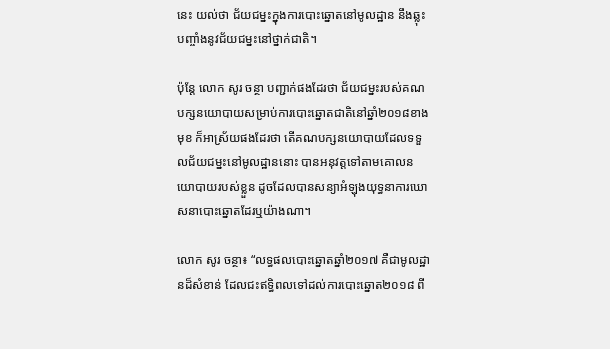នេះ យល់ថា ជ័យជម្នះក្នុងការបោះឆ្នោតនៅមូលដ្ឋាន នឹងឆ្លុះបញ្ចាំងនូវជ័យជម្នះនៅថ្នាក់ជាតិ។

ប៉ុន្តែ លោក សូរ ចន្ថា បញ្ជាក់ផងដែរថា ជ័យជម្នះរបស់គណបក្សនយោបាយសម្រាប់ការបោះឆ្នោតជាតិនៅឆ្នាំ២០១៨ខាងមុខ ក៏អាស្រ័យផងដែរថា តើគណបក្សនយោបាយដែលទទួលជ័យជម្នះនៅមូលដ្ឋាននោះ បានអនុវត្តទៅតាមគោលនយោបាយរបស់ខ្លួន ដូចដែលបានសន្យាអំឡុងយុទ្ធនាការឃោសនាបោះឆ្នោតដែរឬយ៉ាងណា។

លោក សូរ ចន្ថា៖ “លទ្ធផលបោះឆ្នោតឆ្នាំ២០១៧ គឺជាមូលដ្ឋានដ៏សំខាន់ ដែលជះឥទ្ធិពលទៅដល់ការបោះឆ្នោត២០១៨ ពី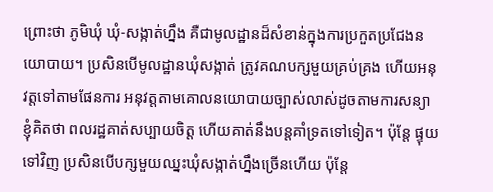ព្រោះថា ភូមិឃុំ ឃុំ-សង្កាត់ហ្នឹង គឺជាមូលដ្ឋានដ៏សំខាន់ក្នុងការប្រកួតប្រជែងនយោបាយ។ ប្រសិនបើមូលដ្ឋានឃុំសង្កាត់ ត្រូវគណបក្សមួយគ្រប់គ្រង ហើយអនុវត្តទៅតាមផែនការ អនុវត្តតាមគោលនយោបាយច្បាស់លាស់ដូចតាមការសន្យា ខ្ញុំគិតថា ពលរដ្ឋគាត់សប្បាយចិត្ត ហើយគាត់នឹងបន្តគាំទ្រតទៅទៀត។ ប៉ុន្តែ ផ្ទុយទៅវិញ ប្រសិនបើបក្សមួយឈ្នះឃុំសង្កាត់ហ្នឹងច្រើនហើយ ប៉ុន្តែ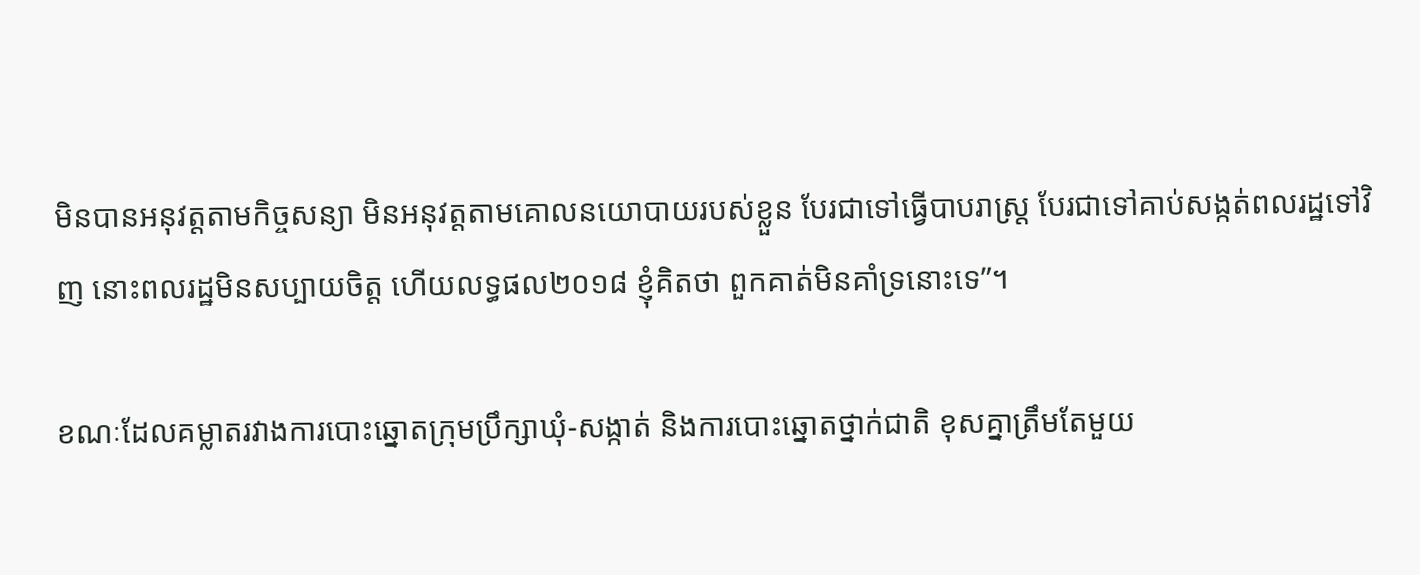មិនបានអនុវត្តតាមកិច្ចសន្យា មិនអនុវត្តតាមគោលនយោបាយរបស់ខ្លួន បែរជាទៅធ្វើបាបរាស្ត្រ បែរជាទៅគាប់សង្កត់ពលរដ្ឋទៅវិញ នោះពលរដ្ឋមិនសប្បាយចិត្ត ហើយលទ្ធផល២០១៨ ខ្ញុំគិតថា ពួកគាត់មិនគាំទ្រនោះទេ”។

ខណៈដែលគម្លាតរវាងការបោះឆ្នោតក្រុមប្រឹក្សាឃុំ-សង្កាត់ និងការបោះឆ្នោតថ្នាក់ជាតិ ខុសគ្នាត្រឹមតែមួយ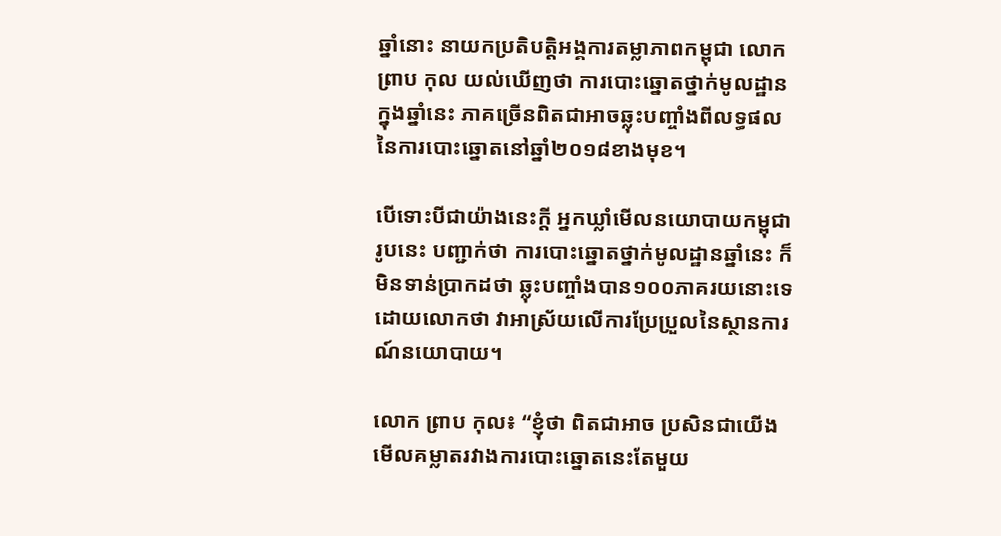ឆ្នាំនោះ នាយកប្រតិបត្តិអង្គការតម្លាភាពកម្ពុជា លោក ព្រាប កុល យល់ឃើញថា ការបោះឆ្នោតថ្នាក់មូលដ្ឋានក្នុងឆ្នាំនេះ ភាគច្រើនពិតជាអាចឆ្លុះបញ្ចាំងពីលទ្ធផលនៃការបោះឆ្នោតនៅឆ្នាំ២០១៨ខាងមុខ។

បើទោះបីជាយ៉ាងនេះក្ដី អ្នកឃ្លាំមើលនយោបាយកម្ពុជារូបនេះ បញ្ជាក់ថា ការបោះឆ្នោតថ្នាក់មូលដ្ឋានឆ្នាំនេះ ក៏មិនទាន់ប្រាកដថា ឆ្លុះបញ្ចាំងបាន១០០ភាគរយនោះទេ ដោយលោកថា វាអាស្រ័យលើការប្រែប្រួលនៃស្ថានការណ៍នយោបាយ។

លោក ព្រាប កុល៖ “ខ្ញុំថា ពិតជាអាច ប្រសិនជាយើងមើលគម្លាតរវាងការបោះឆ្នោតនេះតែមួយ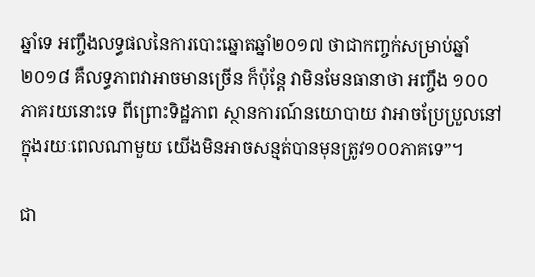ឆ្នាំទេ អញ្ចឹងលទ្ធផលនៃការបោះឆ្នោតឆ្នាំ២០១៧ ថាជាកញ្ចក់សម្រាប់ឆ្នាំ២០១៨ គឺលទ្ធភាពវាអាចមានច្រើន ក៏ប៉ុន្តែ វាមិនមែនធានាថា អញ្ចឹង ១០០ភាគរយនោះទេ ពីព្រោះទិដ្ឋភាព ស្ថានការណ៍នយោបាយ វាអាចប្រែប្រួលនៅក្នុងរយៈពេលណាមួយ យើងមិនអាចសន្មត់បានមុនត្រូវ១០០ភាគទេ”។

ជា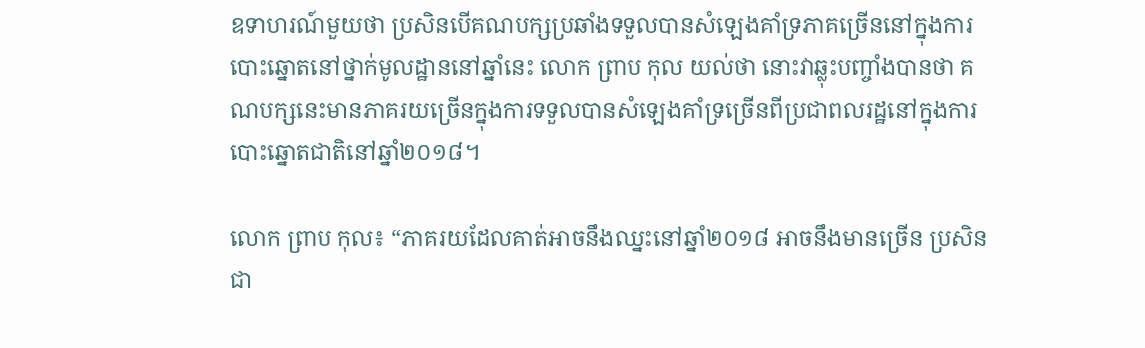ឧទាហរណ៍មួយថា ប្រសិនបើគណបក្សប្រឆាំងទទួលបានសំឡេងគាំទ្រភាគច្រើននៅក្នុងការបោះឆ្នោតនៅថ្នាក់មូលដ្ឋាននៅឆ្នាំនេះ លោក ព្រាប កុល យល់ថា នោះវាឆ្លុះបញ្ចាំងបានថា គណបក្សនេះមានភាគរយច្រើនក្នុងការទទួលបានសំឡេងគាំទ្រច្រើនពីប្រជាពលរដ្ឋនៅក្នុងការបោះឆ្នោតជាតិនៅឆ្នាំ២០១៨។

លោក ព្រាប កុល៖ “ភាគរយដែលគាត់អាចនឹងឈ្នះនៅឆ្នាំ២០១៨ អាចនឹងមានច្រើន ប្រសិនជា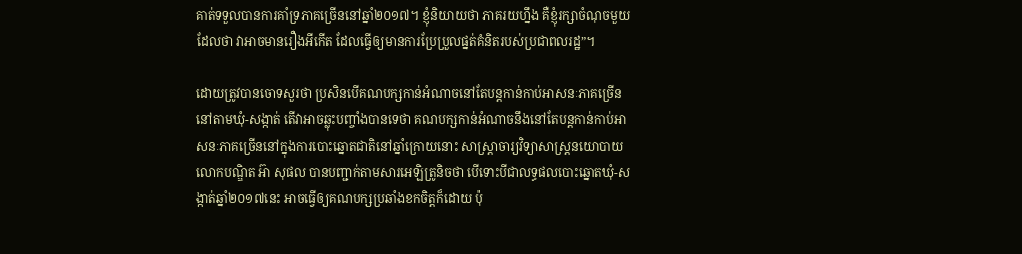គាត់ទទួលបានការគាំទ្រភាគច្រើននៅឆ្នាំ២០១៧។ ខ្ញុំនិយាយថា ភាគរយហ្នឹង គឺខ្ញុំរក្សាចំណុចមួយដែលថា វាអាចមានរឿងអីកើត ដែលធ្វើឲ្យមានការប្រែប្រួលផ្នត់គំនិតរបស់ប្រជាពលរដ្ឋ”។

ដោយត្រូវបានចោទសួរថា ប្រសិនបើគណបក្សកាន់អំណាចនៅតែបន្តកាន់កាប់អាសនៈភាគច្រើននៅតាមឃុំ-សង្កាត់ តើវាអាចឆ្លុះបញ្ចាំងបានទេថា គណបក្សកាន់អំណាចនឹងនៅតែបន្តកាន់កាប់អាសនៈភាគច្រើននៅក្នុងការបោះឆ្នោតជាតិនៅឆ្នាំក្រោយនោះ សាស្ត្រាចារ្យវិទ្យាសាស្ត្រនយោបាយ លោកបណ្ឌិត អ៊ា សុផល បានបញ្ជាក់តាមសារអេឡិត្រូនិចថា បើទោះបីជាលទ្ធផលបោះឆ្នោតឃុំ-សង្កាត់ឆ្នាំ២០១៧នេះ អាចធ្វើឲ្យគណបក្សប្រឆាំងខកចិត្តក៏ដោយ ប៉ុ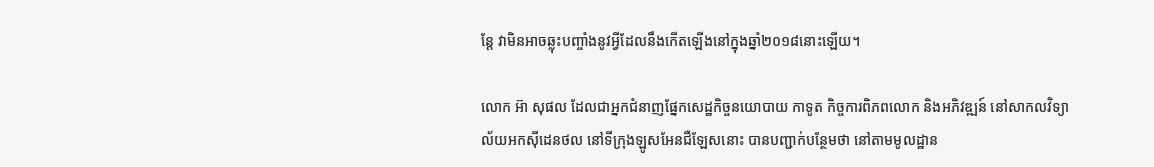ន្តែ វាមិនអាចឆ្លុះបញ្ចាំងនូវអ្វីដែលនឹងកើតឡើងនៅក្នុងឆ្នាំ២០១៨នោះឡើយ។

លោក អ៊ា សុផល ដែលជាអ្នកជំនាញផ្នែកសេដ្ឋកិច្ចនយោបាយ កាទូត កិច្ចការពិភពលោក និងអភិវឌ្ឍន៍ នៅសាកលវិទ្យាល័យអកស៊ីដេនថល នៅទីក្រុងឡូសអែនជឺឡែសនោះ បានបញ្ជាក់បន្ថែមថា នៅតាមមូលដ្ឋាន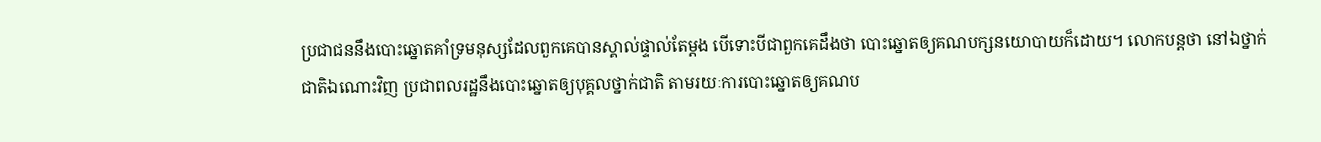ប្រជាជននឹងបោះឆ្នោតគាំទ្រមនុស្សដែលពួកគេបានស្គាល់ផ្ទាល់តែម្ដង បើទោះបីជាពួកគេដឹងថា បោះឆ្នោតឲ្យគណបក្សនយោបាយក៏ដោយ។ លោកបន្តថា នៅឯថ្នាក់ជាតិឯណោះវិញ ប្រជាពលរដ្ឋនឹងបោះឆ្នោតឲ្យបុគ្គលថ្នាក់ជាតិ តាមរយៈការបោះឆ្នោតឲ្យគណប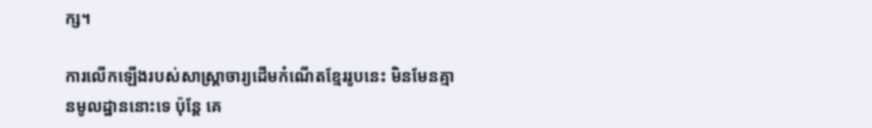ក្ស។

ការលើកឡើងរបស់សាស្ត្រាចារ្យដើមកំណើតខ្មែររូបនេះ មិនមែនគ្មានមូលដ្ឋាននោះទេ ប៉ុន្តែ គេ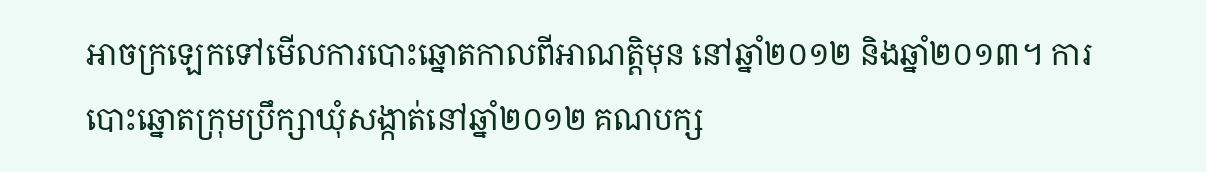អាចក្រឡេកទៅមើលការបោះឆ្នោតកាលពីអាណត្តិមុន នៅឆ្នាំ២០១២ និងឆ្នាំ២០១៣។ ការបោះឆ្នោតក្រុមប្រឹក្សាឃុំសង្កាត់នៅឆ្នាំ២០១២ គណបក្ស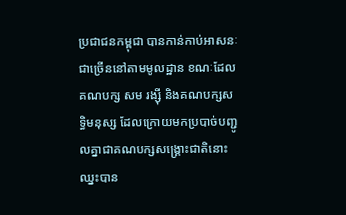ប្រជាជនកម្ពុជា បានកាន់កាប់អាសនៈជាច្រើននៅតាមមូលដ្ឋាន ខណៈដែលគណបក្ស សម រង្ស៊ី និងគណបក្សសទ្ធិមនុស្ស ដែលក្រោយមកប្របាច់បញ្ជូលគ្នាជាគណបក្សសង្គ្រោះជាតិនោះ ឈ្នះបាន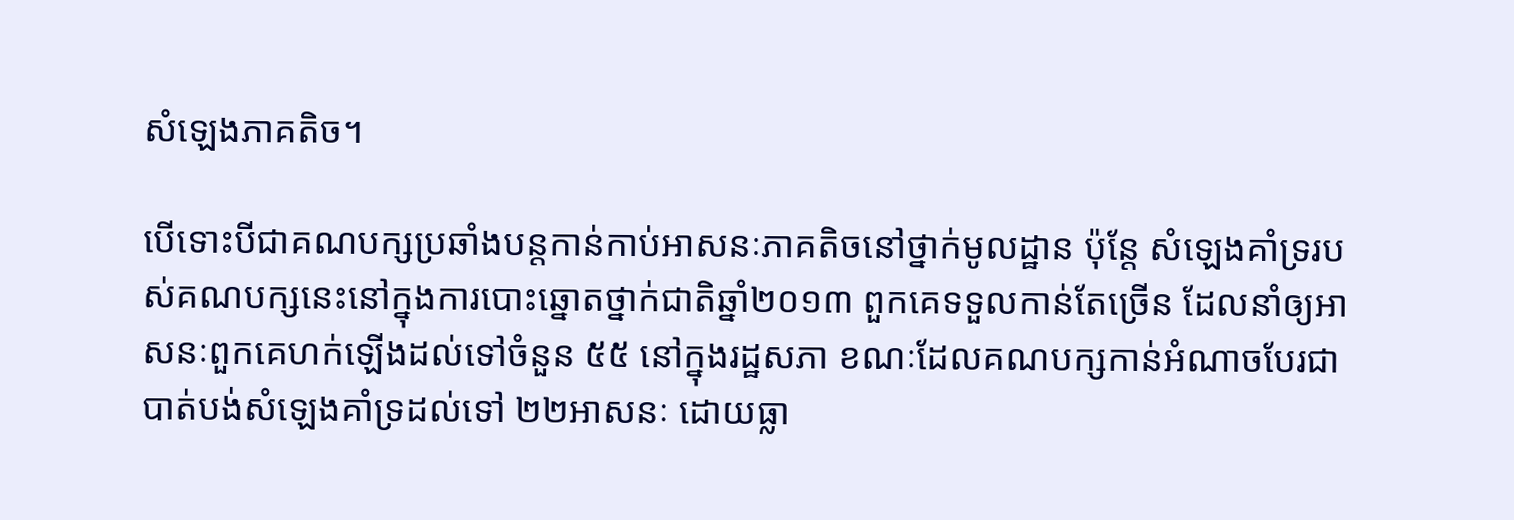សំឡេងភាគតិច។

បើទោះបីជាគណបក្សប្រឆាំងបន្តកាន់កាប់អាសនៈភាគតិចនៅថ្នាក់មូលដ្ឋាន ប៉ុន្តែ សំឡេងគាំទ្ររបស់គណបក្សនេះនៅក្នុងការបោះឆ្នោតថ្នាក់ជាតិឆ្នាំ២០១៣ ពួកគេទទួលកាន់តែច្រើន ដែលនាំឲ្យអាសនៈពួកគេហក់ឡើងដល់ទៅចំនួន ៥៥ នៅក្នុងរដ្ឋសភា ខណៈដែលគណបក្សកាន់អំណាចបែរជាបាត់បង់សំឡេងគាំទ្រដល់ទៅ ២២អាសនៈ ដោយធ្លា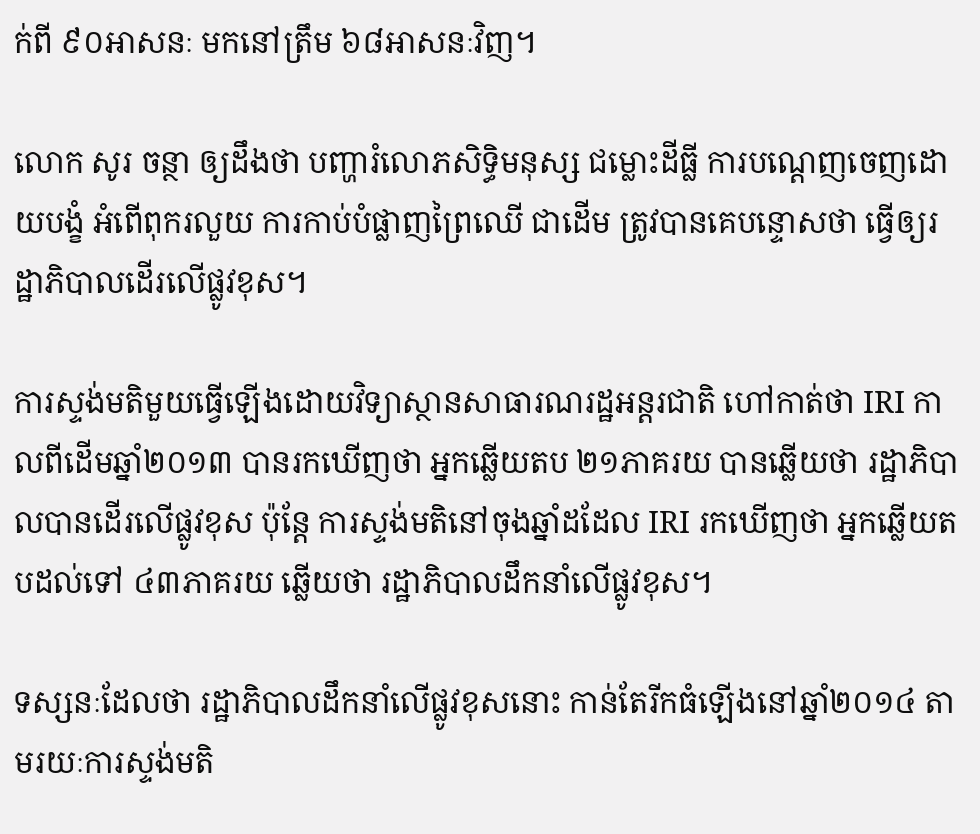ក់ពី ៩០អាសនៈ មកនៅត្រឹម ៦៨អាសនៈវិញ។

លោក សូរ ចន្ថា ឲ្យដឹងថា បញ្ហារំលោភសិទ្ធិមនុស្ស ជម្លោះដីធ្លី ការបណ្ដេញចេញដោយបង្ខំ អំពើពុករលួយ ការកាប់បំផ្លាញព្រៃឈើ ជាដើម ត្រូវបានគេបន្ទោសថា ធ្វើឲ្យរដ្ឋាភិបាលដើរលើផ្លូវខុស។

ការស្ទង់មតិមួយធ្វើឡើងដោយវិទ្យាស្ថានសាធារណរដ្ឋអន្តរជាតិ ហៅកាត់ថា IRI កាលពីដើមឆ្នាំ២០១៣ បានរកឃើញថា អ្នកឆ្លើយតប ២១ភាគរយ បានឆ្លើយថា រដ្ឋាភិបាលបានដើរលើផ្លូវខុស ប៉ុន្តែ ការស្ទង់មតិនៅចុងឆ្នាំដដែល IRI រកឃើញថា អ្នកឆ្លើយតបដល់ទៅ ៤៣ភាគរយ ឆ្លើយថា រដ្ឋាភិបាលដឹកនាំលើផ្លូវខុស។

ទស្សនៈដែលថា រដ្ឋាភិបាលដឹកនាំលើផ្លូវខុសនោះ កាន់តែរីកធំឡើងនៅឆ្នាំ២០១៤ តាមរយៈការស្ទង់មតិ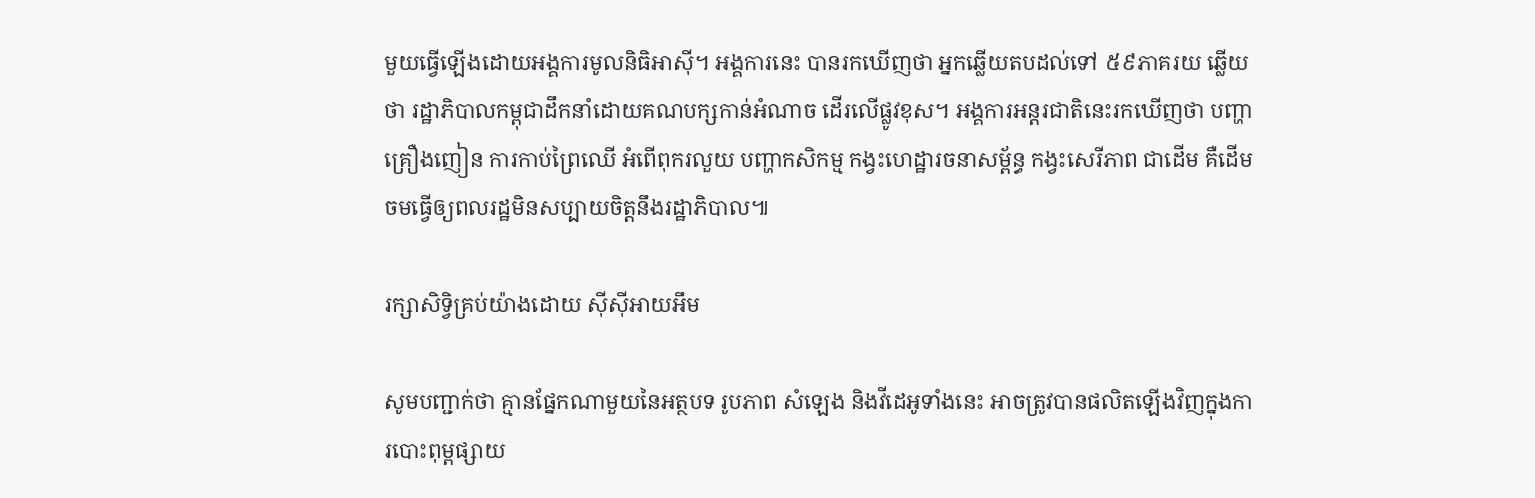មួយធ្វើឡើងដោយអង្គការមូលនិធិអាស៊ី។ អង្គការនេះ បានរកឃើញថា អ្នកឆ្លើយតបដល់ទៅ ៥៩ភាគរយ ឆ្លើយថា រដ្ឋាភិបាលកម្ពុជាដឹកនាំដោយគណបក្សកាន់អំណាច ដើរលើផ្លូវខុស។ អង្គការអន្តរជាតិនេះរកឃើញថា បញ្ហាគ្រឿងញៀន ការកាប់ព្រៃឈើ អំពើពុករលួយ បញ្ហាកសិកម្ម កង្វះហេដ្ឋារចនាសម្ព័ន្ធ កង្វះសេរីភាព ជាដើម គឺដើមចមធ្វើឲ្យពលរដ្ឋមិនសប្បាយចិត្តនឹងរដ្ឋាភិបាល៕

រក្សាសិទ្វិគ្រប់យ៉ាងដោយ ស៊ីស៊ីអាយអឹម

សូមបញ្ជាក់ថា គ្មានផ្នែកណាមួយនៃអត្ថបទ រូបភាព សំឡេង និងវីដេអូទាំងនេះ អាចត្រូវបានផលិតឡើងវិញក្នុងការបោះពុម្ពផ្សាយ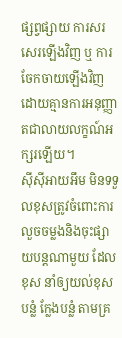ផ្សព្វផ្សាយ ការសរសេរឡើងវិញ ឬ ការចែកចាយឡើងវិញ ដោយគ្មានការអនុញ្ញាតជាលាយលក្ខណ៍អក្សរឡើយ។
ស៊ីស៊ីអាយអឹម មិនទទួលខុសត្រូវចំពោះការលួចចម្លងនិងចុះផ្សាយបន្តណាមួយ ដែលខុស នាំឲ្យយល់ខុស បន្លំ ក្លែងបន្លំ តាមគ្រ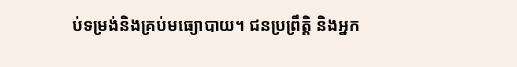ប់ទម្រង់និងគ្រប់មធ្យោបាយ។ ជនប្រព្រឹត្តិ និងអ្នក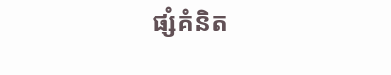ផ្សំគំនិត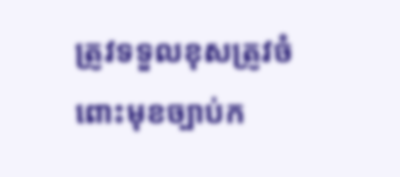ត្រូវទទួលខុសត្រូវចំពោះមុខច្បាប់ក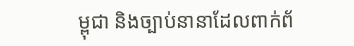ម្ពុជា និងច្បាប់នានាដែលពាក់ព័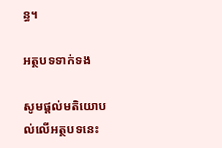ន្ធ។

អត្ថបទទាក់ទង

សូមផ្ដល់មតិយោបល់លើអត្ថបទនេះ